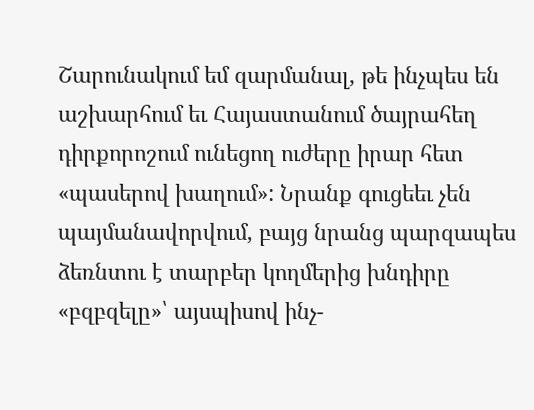Շարունակում եմ զարմանալ, թե ինչպես են աշխարհում եւ Հայաստանում ծայրահեղ դիրքորոշում ունեցող ուժերը իրար հետ «պասերով խաղում»: Նրանք գուցեեւ չեն պայմանավորվում, բայց նրանց պարզապես ձեռնտու է տարբեր կողմերից խնդիրը «բզբզելը»՝ այսպիսով ինչ-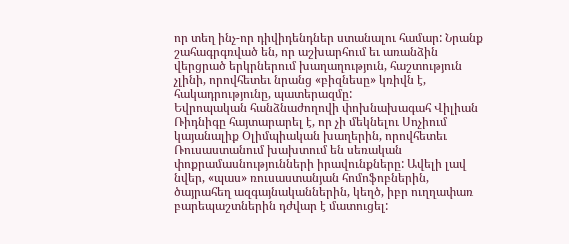որ տեղ ինչ-որ դիվիդենդներ ստանալու համար: Նրանք շահագրգռված են, որ աշխարհում եւ առանձին վերցրած երկրներում խաղաղություն, հաշտություն չլինի, որովհետեւ նրանց «բիզնեսը» կռիվն է, հակադրությունը, պատերազմը:
Եվրոպական հանձնաժողովի փոխնախագահ Վիլիան Ռիդնիգը հայտարարել է, որ չի մեկնելու Սոչիում կայանալիք Օլիմպիական խաղերին, որովհետեւ Ռուսաստանում խախտում են սեռական փոքրամասնությունների իրավունքները: Ավելի լավ նվեր, «պաս» ռուսաստանյան հոմոֆոբներին, ծայրահեղ ազգայնականներին, կեղծ, իբր ուղղափառ բարեպաշտներին դժվար է մատուցել: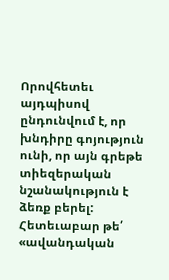Որովհետեւ այդպիսով ընդունվում է, որ խնդիրը գոյություն ունի, որ այն գրեթե տիեզերական նշանակություն է ձեռք բերել: Հետեւաբար թե՛ «ավանդական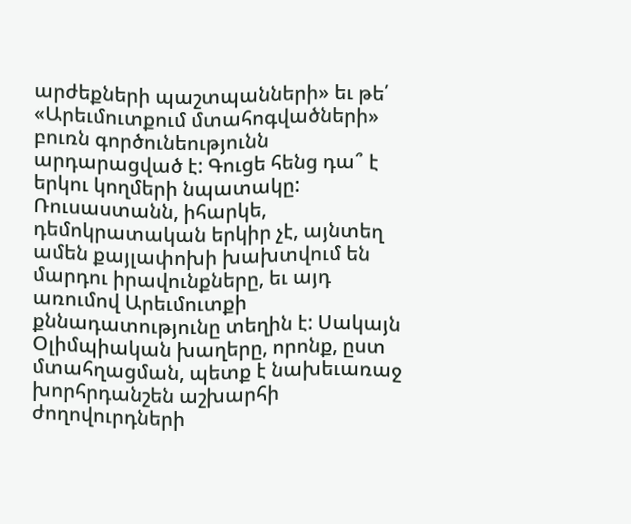արժեքների պաշտպանների» եւ թե՛ «Արեւմուտքում մտահոգվածների» բուռն գործունեությունն արդարացված է: Գուցե հենց դա՞ է երկու կողմերի նպատակը:
Ռուսաստանն, իհարկե, դեմոկրատական երկիր չէ, այնտեղ ամեն քայլափոխի խախտվում են մարդու իրավունքները, եւ այդ առումով Արեւմուտքի քննադատությունը տեղին է: Սակայն Օլիմպիական խաղերը, որոնք, ըստ մտահղացման, պետք է նախեւառաջ խորհրդանշեն աշխարհի ժողովուրդների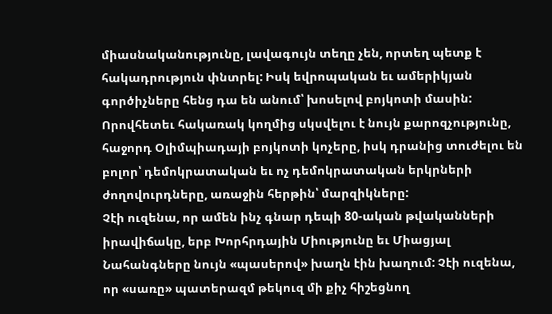միասնականությունը, լավագույն տեղը չեն, որտեղ պետք է հակադրություն փնտրել: Իսկ եվրոպական եւ ամերիկյան գործիչները հենց դա են անում՝ խոսելով բոյկոտի մասին: Որովհետեւ հակառակ կողմից սկսվելու է նույն քարոզչությունը, հաջորդ Օլիմպիադայի բոյկոտի կոչերը, իսկ դրանից տուժելու են բոլոր՝ դեմոկրատական եւ ոչ դեմոկրատական երկրների ժողովուրդները, առաջին հերթին՝ մարզիկները:
Չէի ուզենա, որ ամեն ինչ գնար դեպի 80-ական թվականների իրավիճակը, երբ Խորհրդային Միությունը եւ Միացյալ Նահանգները նույն «պասերով» խաղն էին խաղում: Չէի ուզենա, որ «սառը» պատերազմ թեկուզ մի քիչ հիշեցնող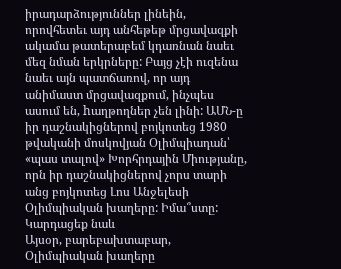իրադարձություններ լինեին, որովհետեւ այդ անհեթեթ մրցավազքի ակամա թատերաբեմ կդառնան նաեւ մեզ նման երկրները: Բայց չէի ուզենա նաեւ այն պատճառով, որ այդ անիմաստ մրցավազքում, ինչպես ասում են, hաղթողներ չեն լինի: ԱՄՆ-ը իր դաշնակիցներով բոյկոտեց 1980 թվականի մոսկովյան Օլիմպիադան՝ «պաս տալով» Խորհրդային Միությանը, որն իր դաշնակիցներով չորս տարի անց բոյկոտեց Լոս Անջելեսի Օլիմպիական խաղերը: Իմա՞ստը:
Կարդացեք նաև
Այսօր, բարեբախտաբար, Օլիմպիական խաղերը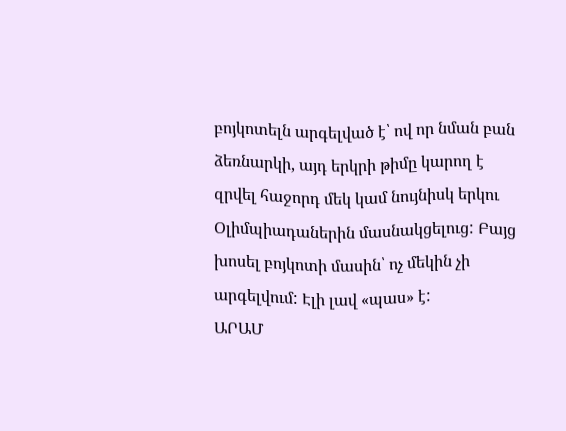բոյկոտելն արգելված է՝ ով որ նման բան ձեռնարկի, այդ երկրի թիմը կարող է զրվել հաջորդ մեկ կամ նույնիսկ երկու Օլիմպիադաներին մասնակցելուց: Բայց խոսել բոյկոտի մասին՝ ոչ մեկին չի արգելվում: Էլի լավ «պաս» է:
ԱՐԱՄ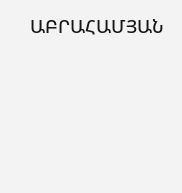ԱԲՐԱՀԱՄՅԱՆ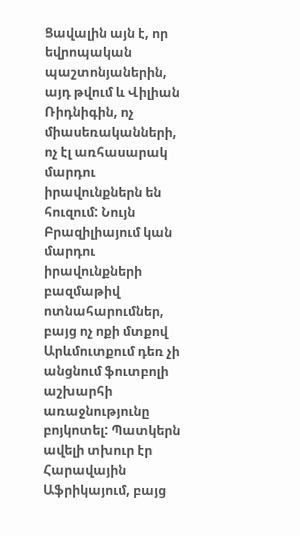Ցավալին այն է, որ եվրոպական պաշտոնյաներին, այդ թվում և Վիլիան Ռիդնիգին, ոչ միասեռականների, ոչ էլ առհասարակ մարդու իրավունքներն են հուզում: Նույն Բրազիլիայում կան մարդու իրավունքների բազմաթիվ ոտնահարումներ, բայց ոչ ոքի մտքով Արևմուտքում դեռ չի անցնում ֆուտբոլի աշխարհի առաջնությունը բոյկոտել: Պատկերն ավելի տխուր էր Հարավային Աֆրիկայում, բայց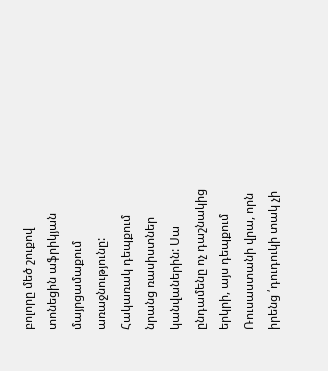բոլորը մեծ շուքով տոնեցին աֆրիկյան մայրցամաքում առաջնությունը: Հակառակ դեպքում նրանց ռասիստներ կանվաներին: Սա ընդամենը ոչ դաշնակից երկրի, այս դեպքում Ռուսաստանի վրա, որն իրենց ՛դուդուկի տակ չի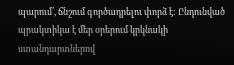պարում՛, ճնշում գործադրելու փորձ է: Ընդունված պրակտիկա է մեր օրերում կրկնակի ստանդարտներով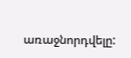առաջնորդվելը: